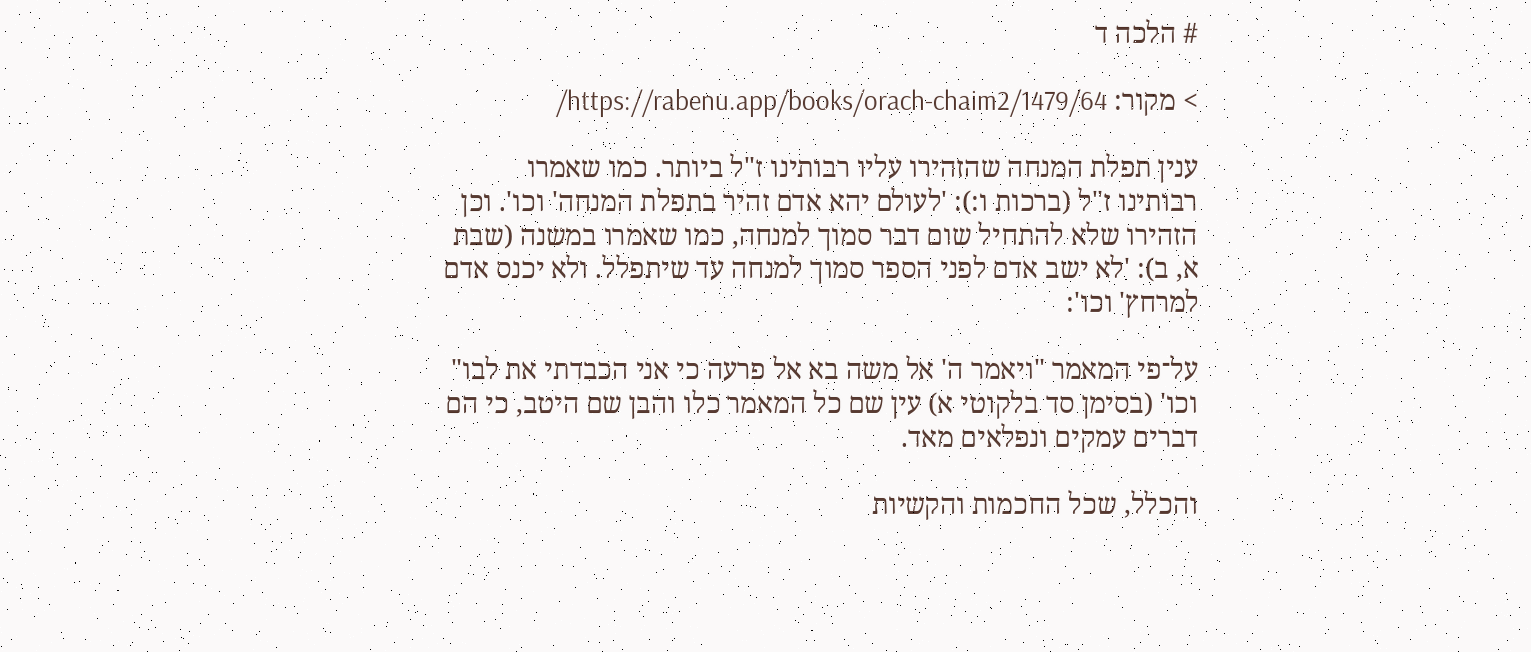# הלכה ד

> מקור: https://rabenu.app/books/orach-chaim2/1479/64/

ענין תפלת המנחה שהזהירו עליו רבותינו ז"ל ביותר. כמו שאמרו רבותינו ז"ל (ברכות ו:): 'לעולם יהא אדם זהיר בתפלת המנחה' וכו'. וכן הזהירו שלא להתחיל שום דבר סמוך למנחה, כמו שאמרו במשנה (שבת א, ב): 'לא ישב אדם לפני הספר סמוך למנחה עד שיתפלל. ולא יכנס אדם למרחץ' וכו':

על־פי המאמר "ויאמר ה' אל משה בא אל פרעה כי אני הכבדתי את לבו" וכו' (בסימן סד בלקוטי א) עין שם כל המאמר כלו והבן שם היטב, כי הם דברים עמקים ונפלאים מאד.

והכלל, שכל החכמות והקשיות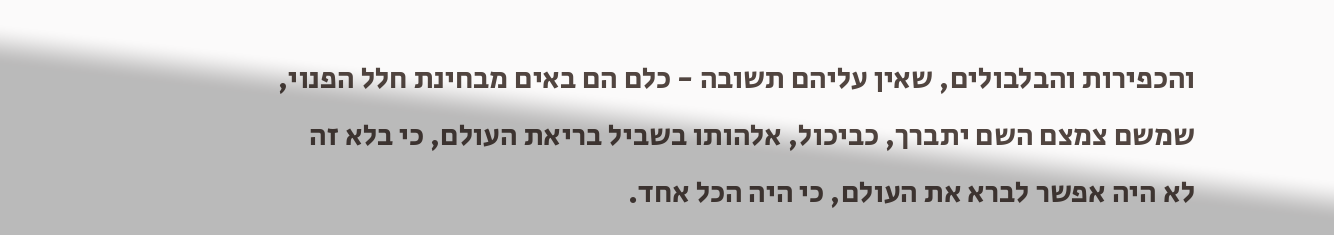והכפירות והבלבולים, שאין עליהם תשובה - כלם הם באים מבחינת חלל הפנוי, שמשם צמצם השם יתברך, כביכול, אלהותו בשביל בריאת העולם, כי בלא זה לא היה אפשר לברא את העולם, כי היה הכל אחד.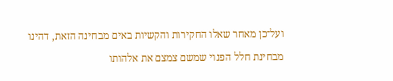ועל־כן מאחר שאלו החקירות והקשיות באים מבחינה הזאת, דהינו מבחינת חלל הפנוי שמשם צמצם את אלהותו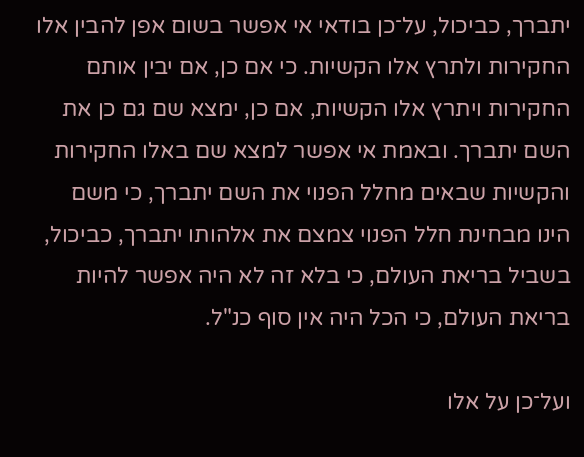יתברך, כביכול, על־כן בודאי אי אפשר בשום אפן להבין אלו החקירות ולתרץ אלו הקשיות. כי אם כן, אם יבין אותם החקירות ויתרץ אלו הקשיות, אם כן, ימצא שם גם כן את השם יתברך. ובאמת אי אפשר למצא שם באלו החקירות והקשיות שבאים מחלל הפנוי את השם יתברך, כי משם הינו מבחינת חלל הפנוי צמצם את אלהותו יתברך, כביכול, בשביל בריאת העולם, כי בלא זה לא היה אפשר להיות בריאת העולם, כי הכל היה אין סוף כנ"ל.

ועל־כן על אלו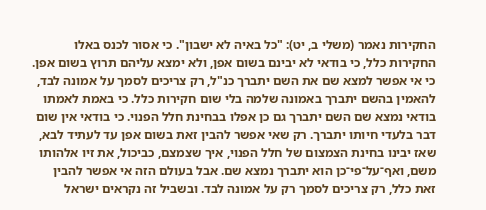החקירות נאמר (משלי ב, יט): "כל באיה לא ישבון". כי אסור לכנס באלו החקירות כלל, כי בודאי לא יבינם בשום אפן, ולא ימצא עליהם תרוץ בשום אפן. כי אי אפשר למצא שם את השם יתברך כנ"ל, רק צריכים לסמך על אמונה לבד, להאמין בהשם יתברך באמונה שלמה בלי שום חקירות כלל. כי באמת לאמתו בודאי נמצא שם השם יתברך גם כן אפלו בבחינת חלל הפנוי. כי בודאי אין שום דבר בלעדי חיותו יתברך. רק שאי אפשר להבין זאת בשום אפן עד לעתיד לבא, שאז יבינו בחינת הצמצום של חלל הפנוי, איך שצמצם, כביכול, את זיו אלהותו משם, ואף־על־פי־כן הוא יתברך נמצא שם. אבל בעולם הזה אי אפשר להבין זאת כלל, רק צריכים לסמך רק על אמונה לבד. ובשביל זה נקראים ישראל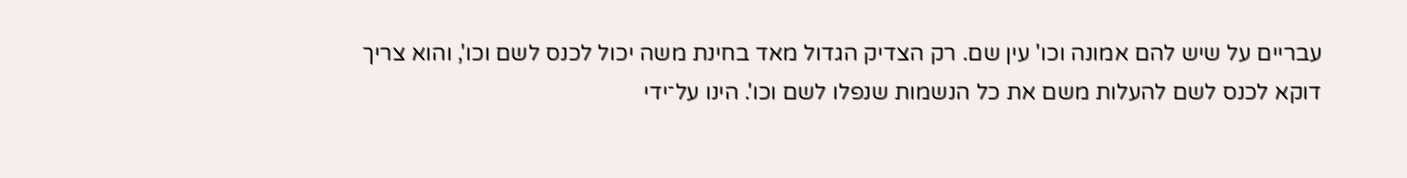עבריים על שיש להם אמונה וכו' עין שם. רק הצדיק הגדול מאד בחינת משה יכול לכנס לשם וכו', והוא צריך דוקא לכנס לשם להעלות משם את כל הנשמות שנפלו לשם וכו'. הינו על־ידי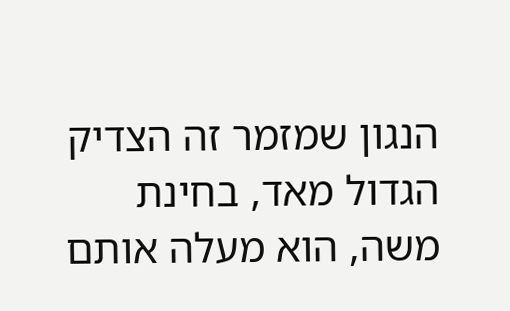הנגון שמזמר זה הצדיק הגדול מאד, בחינת משה, הוא מעלה אותם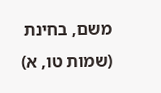משם, בחינת (שמות טו, א)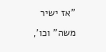"אז ישיר משה" וכו',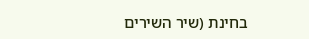בחינת (שיר השירים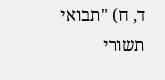ד, ח) "תבואי תשורי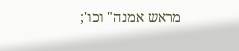מראש אמנה" וכו';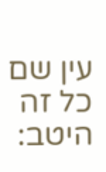עין שם כל זה היטב: